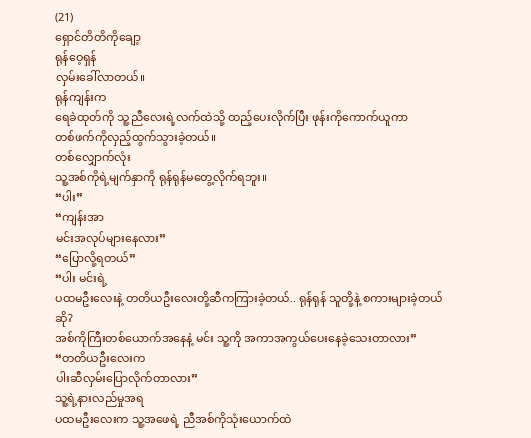(21)
ရှောင်တိတိကိုချော့
ရုန်ဝေ့ရှန်
လှမ်းခေါ်လာတယ်။
ရုန်ကျန်းက
ရေခဲထုတ်ကို သူ့ညီလေးရဲ့လက်ထဲသို့ ထည့်ပေးလိုက်ပြီး ဖုန်းကိုကောက်ယူကာ
တစ်ဖက်ကိုလှည့်ထွက်သွားခဲ့တယ်။
တစ်လျှောက်လုံး
သူ့အစ်ကိုရဲ့မျက်နှာကို ရုန်ရုန်မတွေ့လိုက်ရဘူး။
“ပါး”
“ကျန်းအာ
မင်းအလုပ်များနေလား”
“ပြောလို့ရတယ်”
“ပါး မင်းရဲ့
ပထမဦးလေးနဲ့ တတိယဦးလေးတို့ဆီကကြားခဲ့တယ်.. ရုန်ရုန် သူတို့နဲ့ စကားများခဲ့တယ်ဆို?
အစ်ကိုကြီးတစ်ယောက်အနေနဲ့ မင်း သူ့ကို အကာအကွယ်ပေးနေခဲ့သေးတာလား”
“တတိယဦးလေးက
ပါးဆီလှမ်းပြောလိုက်တာလား”
သူ့ရဲ့နားလည်မှုအရ
ပထမဦးလေးက သူ့အဖေရဲ့ ညီအစ်ကိုသုံးယောက်ထဲ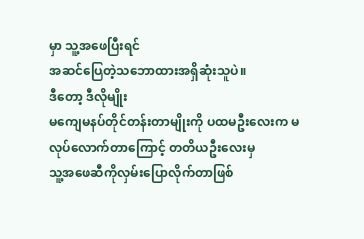မှာ သူ့အဖေပြီးရင်
အဆင်ပြေတဲ့သဘောထားအရှိဆုံးသူပဲ။
ဒီတော့ ဒီလိုမျိုး
မကျေမနပ်တိုင်တန်းတာမျိုးကို ပထမဦးလေးက မလုပ်လောက်တာကြောင့် တတိယဦးလေးမှ
သူ့အဖေဆီကိုလှမ်းပြောလိုက်တာဖြစ်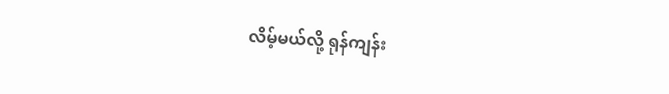လိမ့်မယ်လို့ ရုန်ကျန်း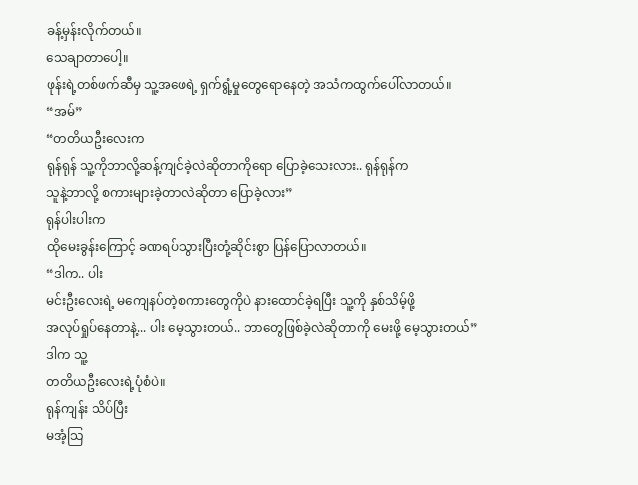ခန့်မှန်းလိုက်တယ်။
သေချာတာပေါ့။
ဖုန်းရဲ့တစ်ဖက်ဆီမှ သူ့အဖေရဲ့ ရှက်ရွံ့မှုတွေရောနေတဲ့ အသံကထွက်ပေါ်လာတယ်။
“အမ်”
“တတိယဦးလေးက
ရုန်ရုန် သူ့ကိုဘာလို့ဆန့်ကျင်ခဲ့လဲဆိုတာကိုရော ပြောခဲ့သေးလား.. ရုန်ရုန်က
သူနဲ့ဘာလို့ စကားများခဲ့တာလဲဆိုတာ ပြောခဲ့လား”
ရုန်ပါးပါးက
ထိုမေးခွန်းကြောင့် ခဏရပ်သွားပြီးတုံ့ဆိုင်းစွာ ပြန်ပြောလာတယ်။
“ဒါက.. ပါး
မင်းဦးလေးရဲ့ မကျေနပ်တဲ့စကားတွေကိုပဲ နားထောင်ခဲ့ရပြီး သူ့ကို နှစ်သိမ့်ဖို့
အလုပ်ရှုပ်နေတာနဲ့... ပါး မေ့သွားတယ်.. ဘာတွေဖြစ်ခဲ့လဲဆိုတာကို မေးဖို့ မေ့သွားတယ်”
ဒါက သူ့
တတိယဦးလေးရဲ့ပုံစံပဲ။
ရုန်ကျန်း သိပ်ပြီး
မအံ့သြ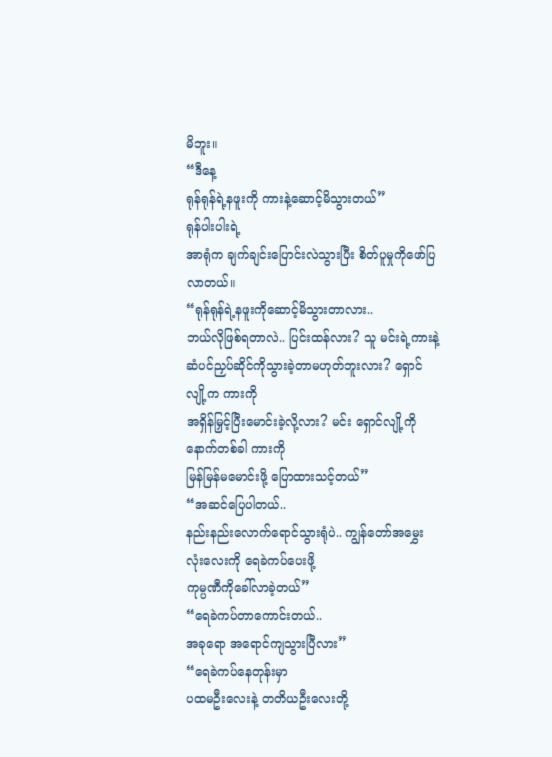မိဘူး။
“ဒီနေ့
ရုန်ရုန်ရဲ့နဖူးကို ကားနဲ့ဆောင့်မိသွားတယ်”
ရုန်ပါးပါးရဲ့
အာရုံက ချက်ချင်းပြောင်းလဲသွားပြီး စိတ်ပူမှုကိုဖော်ပြလာတယ်။
“ရုန်ရုန်ရဲ့နဖူးကိုဆောင့်မိသွားတာလား..
ဘယ်လိုဖြစ်ရတာလဲ.. ပြင်းထန်လား? သူ မင်းရဲ့ကားနဲ့
ဆံပင်ညှပ်ဆိုင်ကိုသွားခဲ့တာမဟုတ်ဘူးလား? ရှောင်လျို့က ကားကို
အရှိန်မြှင့်ပြီးမောင်းခဲ့လို့လား? မင်း ရှောင်လျို့ကို နောက်တစ်ခါ ကားကို
မြန်မြန်မမောင်းဖို့ ပြောထားသင့်တယ်”
“အဆင်ပြေပါတယ်..
နည်းနည်းလောက်ရောင်သွားရုံပဲ.. ကျွန်တော်အမွှေးလုံးလေးကို ရေခဲကပ်ပေးဖို့
ကုမ္ပဏီကိုခေါ်လာခဲ့တယ်”
“ရေခဲကပ်တာကောင်းတယ်..
အခုရော အရောင်ကျသွားပြီလား”
“ရေခဲကပ်နေတုန်းမှာ
ပထမဦးလေးနဲ့ တတိယဦးလေးတို့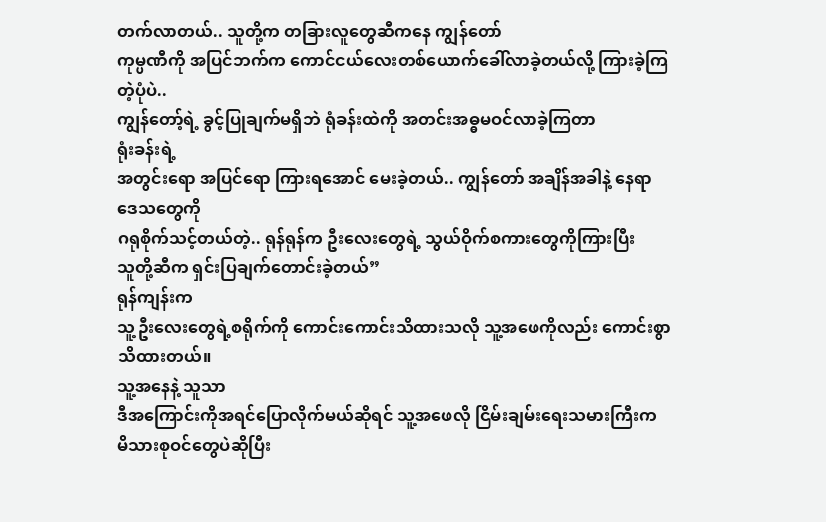တက်လာတယ်.. သူတို့က တခြားလူတွေဆီကနေ ကျွန်တော်
ကုမ္ပဏီကို အပြင်ဘက်က ကောင်ငယ်လေးတစ်ယောက်ခေါ်လာခဲ့တယ်လို့ ကြားခဲ့ကြတဲ့ပုံပဲ..
ကျွန်တော့်ရဲ့ ခွင့်ပြုချက်မရှိဘဲ ရုံခန်းထဲကို အတင်းအဓ္ဓမဝင်လာခဲ့ကြတာ
ရုံးခန်းရဲ့
အတွင်းရော အပြင်ရော ကြားရအောင် မေးခဲ့တယ်.. ကျွန်တော် အချိန်အခါနဲ့ နေရာဒေသတွေကို
ဂရုစိုက်သင့်တယ်တဲ့.. ရုန်ရုန်က ဦးလေးတွေရဲ့ သွယ်ဝိုက်စကားတွေကိုကြားပြီး
သူတို့ဆီက ရှင်းပြချက်တောင်းခဲ့တယ်”
ရုန်ကျန်းက
သူ့ဦးလေးတွေရဲ့စရိုက်ကို ကောင်းကောင်းသိထားသလို သူ့အဖေကိုလည်း ကောင်းစွာသိထားတယ်။
သူ့အနေနဲ့ သူသာ
ဒီအကြောင်းကိုအရင်ပြောလိုက်မယ်ဆိုရင် သူ့အဖေလို ငြိမ်းချမ်းရေးသမားကြီးက
မိသားစုဝင်တွေပဲဆိုပြီး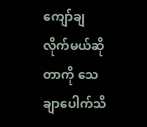ကျော်ချလိုက်မယ်ဆိုတာကို သေချာပေါက်သိ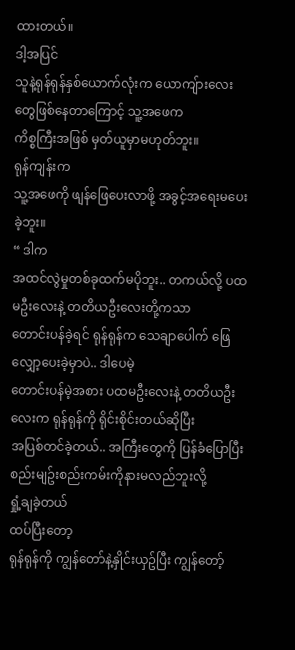ထားတယ်။
ဒါ့အပြင်
သူနဲ့ရုန်ရုန်နှစ်ယောက်လုံးက ယောကျ်ားလေးတွေဖြစ်နေတာကြောင့် သူ့အဖေက
ကိစ္စကြီးအဖြစ် မှတ်ယူမှာမဟုတ်ဘူး။
ရုန်ကျန်းက
သူ့အဖေကို ဖျန်ဖြေပေးလာဖို့ အခွင့်အရေးမပေးခဲ့ဘူး။
“ ဒါက
အထင်လွဲမှုတစ်ခုထက်မပိုဘူး.. တကယ်လို့ ပထမဦးလေးနဲ့ တတိယဦးလေးတို့ကသာ
တောင်းပန်ခဲ့ရင် ရုန်ရုန်က သေချာပေါက် ဖြေလျှော့ပေးခဲ့မှာပဲ.. ဒါပေမဲ့
တောင်းပန်မဲ့အစား ပထမဦးလေးနဲ့ တတိယဦးလေးက ရုန်ရုန်ကို ရိုင်းစိုင်းတယ်ဆိုပြီး
အပြစ်တင်ခဲ့တယ်.. အကြီးတွေကို ပြန်ခံပြောပြီး စည်းမျဥ်းစည်းကမ်းကိုနားမလည်ဘူးလို့
ရှုံ့ချခဲ့တယ်
ထပ်ပြီးတော့
ရုန်ရုန်ကို ကျွန်တော်နဲ့နှိုင်းယှဥ်ပြီး ကျွန်တော့်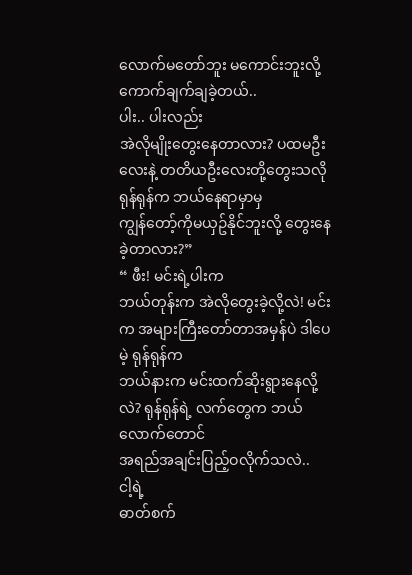လောက်မတော်ဘူး မကောင်းဘူးလို့
ကောက်ချက်ချခဲ့တယ်..
ပါး.. ပါးလည်း
အဲလိုမျိုးတွေးနေတာလား? ပထမဦးလေးနဲ့ တတိယဦးလေးတို့တွေးသလို ရုန်ရုန်က ဘယ်နေရာမှာမှ
ကျွန်တော့်ကိုမယှဥ်နိုင်ဘူးလို့ တွေးနေခဲ့တာလား?”
“ ဖီး! မင်းရဲ့ပါးက
ဘယ်တုန်းက အဲလိုတွေးခဲ့လို့လဲ! မင်းက အများကြီးတော်တာအမှန်ပဲ ဒါပေမဲ့ ရုန်ရုန်က
ဘယ်နားက မင်းထက်ဆိုးရွားနေလို့လဲ? ရုန်ရုန်ရဲ့ လက်တွေက ဘယ်လောက်တောင်
အရည်အချင်းပြည့်ဝလိုက်သလဲ..
ငါ့ရဲ့
ဓာတ်စက်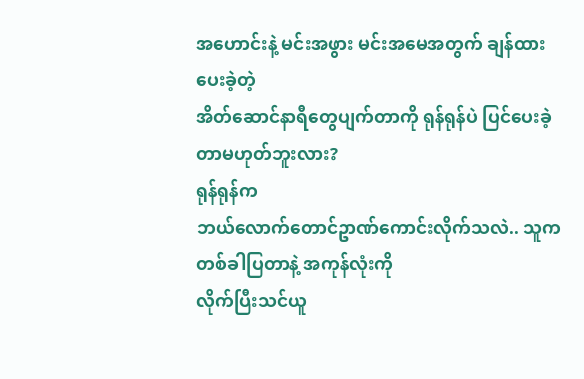အဟောင်းနဲ့ မင်းအဖွား မင်းအမေအတွက် ချန်ထားပေးခဲ့တဲ့
အိတ်ဆောင်နာရီတွေပျက်တာကို ရုန်ရုန်ပဲ ပြင်ပေးခဲ့တာမဟုတ်ဘူးလား?
ရုန်ရုန်က
ဘယ်လောက်တောင်ဥာဏ်ကောင်းလိုက်သလဲ.. သူက တစ်ခါပြတာနဲ့ အကုန်လုံးကို
လိုက်ပြီးသင်ယူ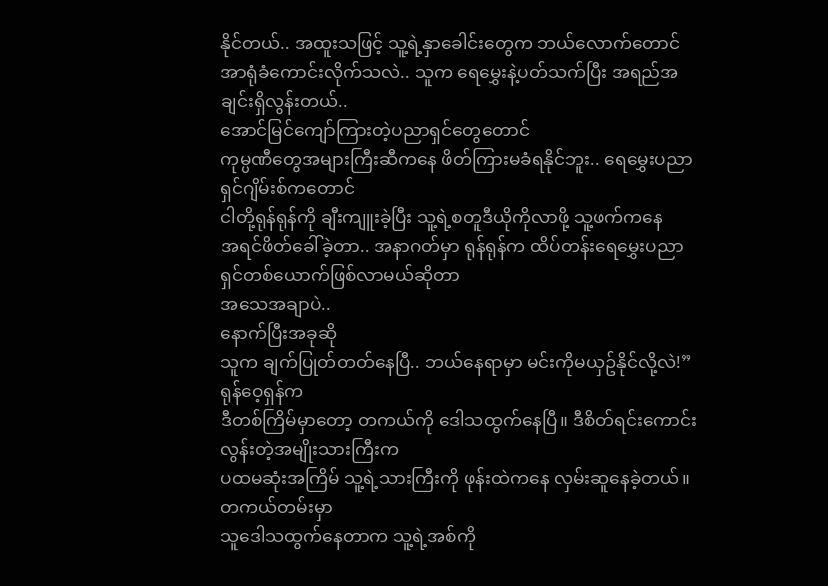နိုင်တယ်.. အထူးသဖြင့် သူ့ရဲ့နှာခေါင်းတွေက ဘယ်လောက်တောင်
အာရုံခံကောင်းလိုက်သလဲ.. သူက ရေမွှေးနဲ့ပတ်သက်ပြီး အရည်အချင်းရှိလွန်းတယ်..
အောင်မြင်ကျော်ကြားတဲ့ပညာရှင်တွေတောင်
ကုမ္ပဏီတွေအများကြီးဆီကနေ ဖိတ်ကြားမခံရနိုင်ဘူး.. ရေမွှေးပညာရှင်ဂျိမ်းစ်ကတောင်
ငါတို့ရုန်ရုန်ကို ချီးကျူးခဲ့ပြီး သူ့ရဲ့စတူဒီယိုကိုလာဖို့ သူ့ဖက်ကနေ
အရင်ဖိတ်ခေါ်ခဲ့တာ.. အနာဂတ်မှာ ရုန်ရုန်က ထိပ်တန်းရေမွှေးပညာရှင်တစ်ယောက်ဖြစ်လာမယ်ဆိုတာ
အသေအချာပဲ..
နောက်ပြီးအခုဆို
သူက ချက်ပြုတ်တတ်နေပြီ.. ဘယ်နေရာမှာ မင်းကိုမယှဥ်နိုင်လို့လဲ!”
ရုန်ဝေ့ရှန်က
ဒီတစ်ကြိမ်မှာတော့ တကယ်ကို ဒေါသထွက်နေပြီ။ ဒီစိတ်ရင်းကောင်းလွန်းတဲ့အမျိုးသားကြီးက
ပထမဆုံးအကြိမ် သူ့ရဲ့သားကြီးကို ဖုန်းထဲကနေ လှမ်းဆူနေခဲ့တယ်။
တကယ်တမ်းမှာ
သူဒေါသထွက်နေတာက သူ့ရဲ့အစ်ကို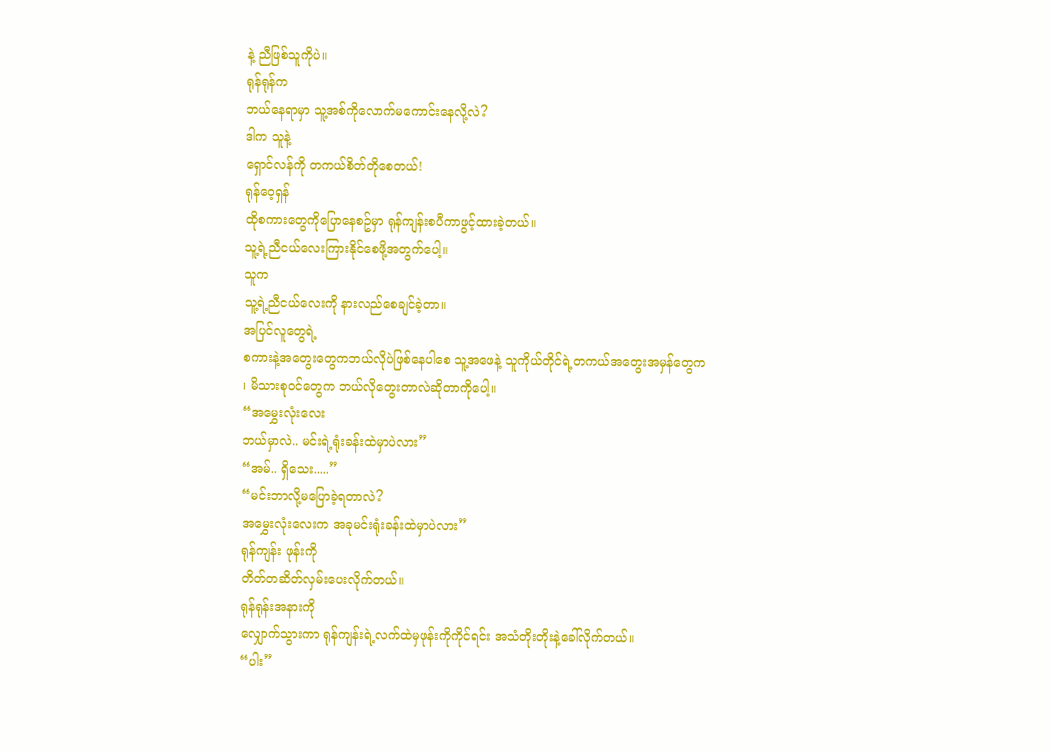နဲ့ ညီဖြစ်သူကိုပဲ။
ရုန်ရုန်က
ဘယ်နေရာမှာ သူ့အစ်ကိုလောက်မကောင်းနေလို့လဲ?
ဒါက သူနဲ့
ရှောင်လန်ကို တကယ်စိတ်တိုစေတယ်!
ရုန်ဝေ့ရှန်
ထိုစကားတွေကိုပြောနေစဥ်မှာ ရုန်ကျန်းစပီကာဖွင့်ထားခဲ့တယ်။
သူ့ရဲ့ညီငယ်လေးကြားနိုင်စေဖို့အတွက်ပေါ့။
သူက
သူ့ရဲ့ညီငယ်လေးကို နားလည်စေချင်ခဲ့တာ။
အပြင်လူတွေရဲ့
စကားနဲ့အတွေးတွေကဘယ်လိုပဲဖြစ်နေပါစေ သူ့အဖေနဲ့ သူကိုယ်တိုင်ရဲ့တကယ်အတွေးအမှန်တွေက
၊ မိသားစုဝင်တွေက ဘယ်လိုတွေးတာလဲဆိုတာကိုပေါ့။
“အမွှေးလုံးလေး
ဘယ်မှာလဲ.. မင်းရဲ့ရုံးခန်းထဲမှာပဲလား”
“အမ်.. ရှိသေး.....”
“မင်းဘာလို့မပြောခဲ့ရတာလဲ?
အမွှေးလုံးလေးက အခုမင်းရုံးခန်းထဲမှာပဲလား”
ရုန်ကျန်း ဖုန်းကို
တိတ်တဆိတ်လှမ်းပေးလိုက်တယ်။
ရုန်ရုန်းအနားကို
လျှောက်သွားကာ ရုန်ကျန်းရဲ့လက်ထဲမှဖုန်းကိုကိုင်ရင်း အသံတိုးတိုးနဲ့ခေါ်လိုက်တယ်။
“ပါး”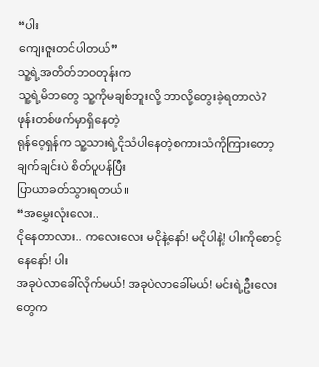“ပါး
ကျေးဇူးတင်ပါတယ်”
သူ့ရဲ့အတိတ်ဘဝတုန်းက
သူ့ရဲ့မိဘတွေ သူ့ကိုမချစ်ဘူးလို့ ဘာလို့တွေးခဲ့ရတာလဲ?
ဖုန်းတစ်ဖက်မှာရှိနေတဲ့
ရုန်ဝေ့ရှန်က သူ့သားရဲ့ငိုသံပါနေတဲ့စကားသံကိုကြားတော့ ချက်ချင်းပဲ စိတ်ပူပန်ပြီး
ပြာယာခတ်သွားရတယ်။
“အမွှေးလုံးလေး..
ငိုနေတာလား.. ကလေးလေး မငိုနဲ့နော်! မငိုပါနဲ့! ပါးကိုစောင့်နေနော်! ပါး
အခုပဲလာခေါ်လိုက်မယ်! အခုပဲလာခေါ်မယ်! မင်းရဲ့ဦးလေးတွေက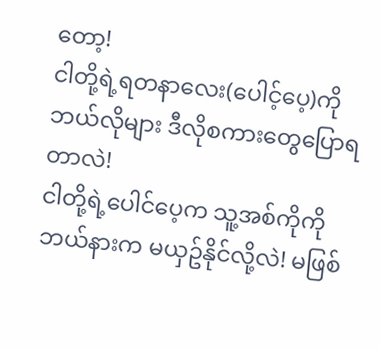တော့!
ငါတို့ရဲ့ရတနာလေး(ပေါင့်ပေ့)ကို ဘယ်လိုများ ဒီလိုစကားတွေပြောရတာလဲ!
ငါတို့ရဲ့ပေါင်ပေ့က သူ့အစ်ကိုကို ဘယ်နားက မယှဥ်နိုင်လို့လဲ! မဖြစ်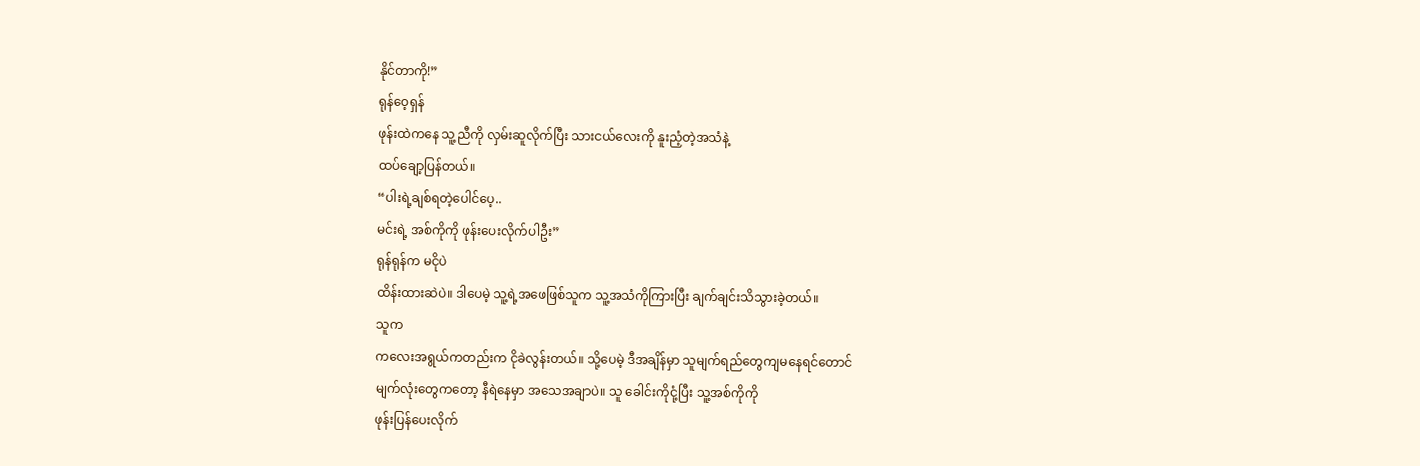နိုင်တာကို!”
ရုန်ဝေ့ရှန်
ဖုန်းထဲကနေ သူ့ညီကို လှမ်းဆူလိုက်ပြီး သားငယ်လေးကို နူးညံ့တဲ့အသံနဲ့
ထပ်ချော့ပြန်တယ်။
“ပါးရဲ့ချစ်ရတဲ့ပေါင်ပေ့..
မင်းရဲ့ အစ်ကိုကို ဖုန်းပေးလိုက်ပါဦး”
ရုန်ရုန်က မငိုပဲ
ထိန်းထားဆဲပဲ။ ဒါပေမဲ့ သူ့ရဲ့အဖေဖြစ်သူက သူ့အသံကိုကြားပြီး ချက်ချင်းသိသွားခဲ့တယ်။
သူက
ကလေးအရွယ်ကတည်းက ငိုခဲလွန်းတယ်။ သို့ပေမဲ့ ဒီအချိန်မှာ သူမျက်ရည်တွေကျမနေရင်တောင်
မျက်လုံးတွေကတော့ နီရဲနေမှာ အသေအချာပဲ။ သူ ခေါင်းကိုငုံ့ပြီး သူ့အစ်ကိုကို
ဖုန်းပြန်ပေးလိုက်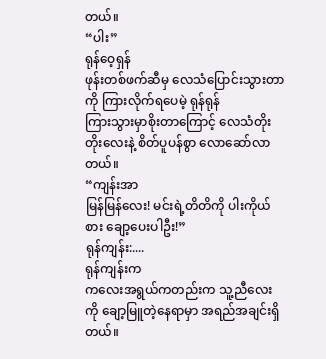တယ်။
“ပါး”
ရုန်ဝေ့ရှန်
ဖုန်းတစ်ဖက်ဆီမှ လေသံပြောင်းသွားတာကို ကြားလိုက်ရပေမဲ့ ရုန်ရုန်
ကြားသွားမှာစိုးတာကြောင့် လေသံတိုးတိုးလေးနဲ့ စိတ်ပူပန်စွာ လောဆော်လာတယ်။
“ကျန်းအာ
မြန်မြန်လေး! မင်းရဲ့တိတိကို ပါးကိုယ်စား ချော့ပေးပါဦး!”
ရုန်ကျန်း:....
ရုန်ကျန်းက
ကလေးအရွယ်ကတည်းက သူ့ညီလေးကို ချော့မြူတဲ့နေရာမှာ အရည်အချင်းရှိတယ်။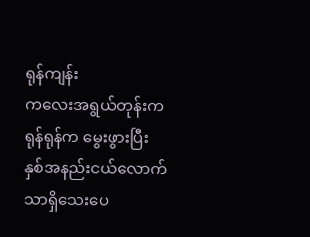ရုန်ကျန်း
ကလေးအရွယ်တုန်းက ရုန်ရုန်က မွေးဖွားပြီး နှစ်အနည်းငယ်လောက်သာရှိသေးပေ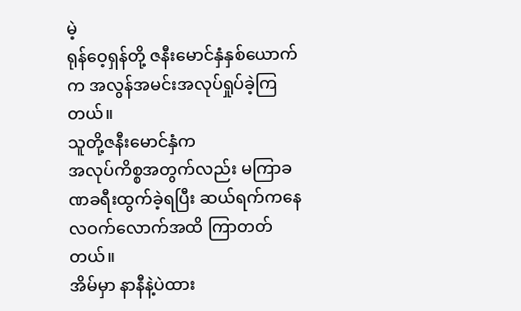မဲ့
ရုန်ဝေ့ရှန်တို့ ဇနီးမောင်နှံနှစ်ယောက်က အလွန်အမင်းအလုပ်ရှုပ်ခဲ့ကြတယ်။
သူတို့ဇနီးမောင်နှံက
အလုပ်ကိစ္စအတွက်လည်း မကြာခဏခရီးထွက်ခဲ့ရပြီး ဆယ်ရက်ကနေ လဝက်လောက်အထိ ကြာတတ်တယ်။
အိမ်မှာ နာနီနဲ့ပဲထား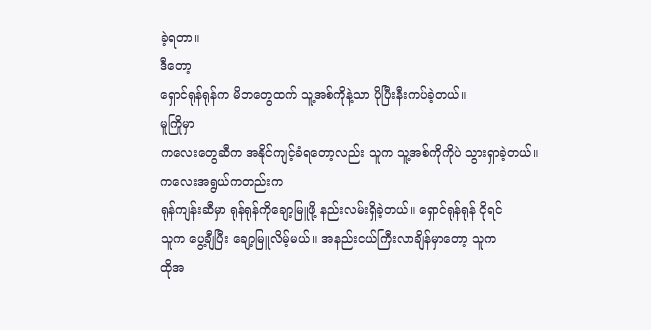ခဲ့ရတာ။
ဒီတော့
ရှောင်ရုန်ရုန်က မိဘတွေထက် သူ့အစ်ကိုနဲ့သာ ပိုပြီးနီးကပ်ခဲ့တယ်။
မူကြိုမှာ
ကလေးတွေဆီက အနိုင်ကျင့်ခံရတော့လည်း သူက သူ့အစ်ကိုကိုပဲ သွားရှာခဲ့တယ်။
ကလေးအရွယ်ကတည်းက
ရုန်ကျန်းဆီမှာ ရုန်ရုန်ကိုချော့မြူဖို့ နည်းလမ်းရှိခဲ့တယ်။ ရှောင်ရုန်ရုန် ငိုရင်
သူက ပွေ့ချီပြီး ချော့မြူလိမ့်မယ်။ အနည်းငယ်ကြီးလာချိန်မှာတော့ သူက
ထိုအ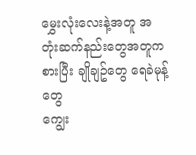မွှေးလုံးလေးနဲ့အတူ အတုံးဆက်နည်းတွေအတူကစားပြီး ချိုချဥ်တွေ ရေခဲမုန့်တွေ
ကျွေး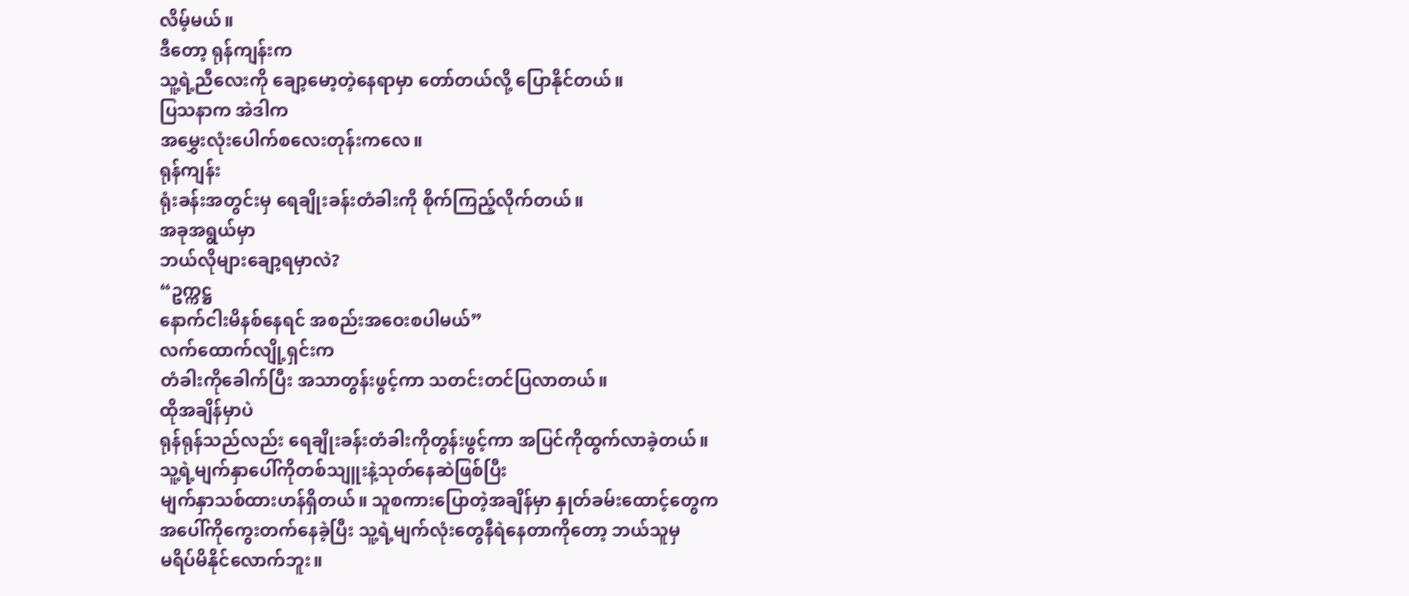လိမ့်မယ်။
ဒီတော့ ရုန်ကျန်းက
သူ့ရဲ့ညီလေးကို ချော့မော့တဲ့နေရာမှာ တော်တယ်လို့ ပြောနိုင်တယ်။
ပြသနာက အဲဒါက
အမွှေးလုံးပေါက်စလေးတုန်းကလေ။
ရုန်ကျန်း
ရုံးခန်းအတွင်းမှ ရေချိုးခန်းတံခါးကို စိုက်ကြည့်လိုက်တယ်။
အခုအရွယ်မှာ
ဘယ်လိုများချော့ရမှာလဲ?
“ဥက္ကဋ္ဌ
နောက်ငါးမိနစ်နေရင် အစည်းအဝေးစပါမယ်”
လက်ထောက်လျို့ရှင်းက
တံခါးကိုခေါက်ပြီး အသာတွန်းဖွင့်ကာ သတင်းတင်ပြလာတယ်။
ထိုအချိန်မှာပဲ
ရုန်ရုန်သည်လည်း ရေချိုးခန်းတံခါးကိုတွန်းဖွင့်ကာ အပြင်ကိုထွက်လာခဲ့တယ်။
သူ့ရဲ့မျက်နှာပေါ်ကိုတစ်သျူးနဲ့သုတ်နေဆဲဖြစ်ပြီး
မျက်နှာသစ်ထားဟန်ရှိတယ်။ သူစကားပြောတဲ့အချိန်မှာ နှုတ်ခမ်းထောင့်တွေက
အပေါ်ကိုကွေးတက်နေခဲ့ပြီး သူ့ရဲ့မျက်လုံးတွေနီရဲနေတာကိုတော့ ဘယ်သူမှ
မရိပ်မိနိုင်လောက်ဘူး။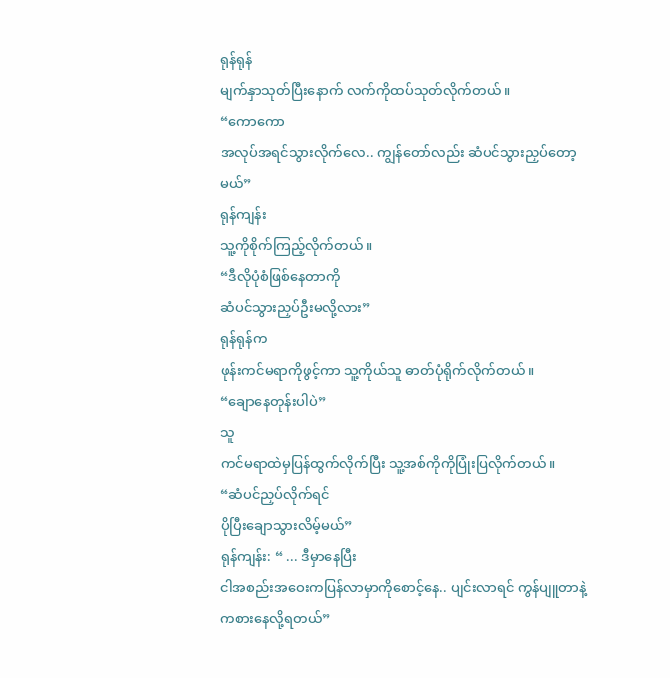ရုန်ရုန်
မျက်နှာသုတ်ပြီးနောက် လက်ကိုထပ်သုတ်လိုက်တယ်။
“ကောကော
အလုပ်အရင်သွားလိုက်လေ.. ကျွန်တော်လည်း ဆံပင်သွားညှပ်တော့မယ်”
ရုန်ကျန်း
သူ့ကိုစိုက်ကြည့်လိုက်တယ်။
“ဒီလိုပုံစံဖြစ်နေတာကို
ဆံပင်သွားညှပ်ဦးမလို့လား”
ရုန်ရုန်က
ဖုန်းကင်မရာကိုဖွင့်ကာ သူ့ကိုယ်သူ ဓာတ်ပုံရိုက်လိုက်တယ်။
“ချောနေတုန်းပါပဲ”
သူ
ကင်မရာထဲမှပြန်ထွက်လိုက်ပြီး သူ့အစ်ကိုကိုပြုံးပြလိုက်တယ်။
“ဆံပင်ညှပ်လိုက်ရင်
ပိုပြီးချောသွားလိမ့်မယ်”
ရုန်ကျန်း: “ ... ဒီမှာနေပြီး
ငါအစည်းအဝေးကပြန်လာမှာကိုစောင့်နေ.. ပျင်းလာရင် ကွန်ပျူတာနဲ့ကစားနေလို့ရတယ်”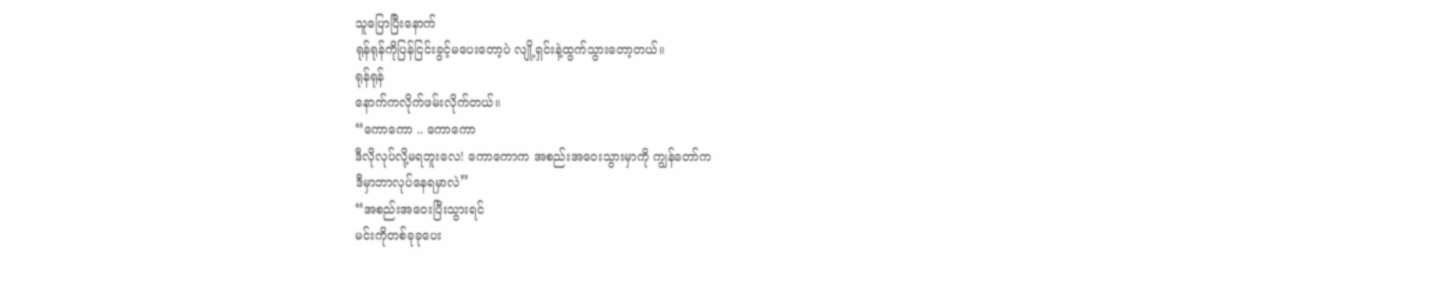သူပြောပြီးနောက်
ရုန်ရုန်ကိုပြန်ငြင်းခွင့်မပေးတော့ပဲ လျို့ရှင်းနဲ့ထွက်သွားတော့တယ်။
ရုန်ရုန်
နောက်ကလိုက်ဖမ်းလိုက်တယ်။
“ကောကော .. ကောကော
ဒီလိုလုပ်လို့မရဘူးလေ! ကောကောက အစည်းအဝေးသွားမှာကို ကျွန်တော်က
ဒီမှာဘာလုပ်နေရမှာလဲ”
“အစည်းအဝေးပြီးသွားရင်
မင်းကိုတစ်ခုခုပေး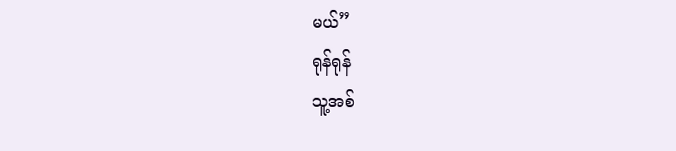မယ်”
ရုန်ရုန်
သူ့အစ်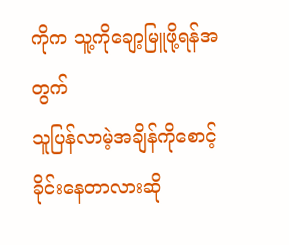ကိုက သူ့ကိုချော့မြူဖို့ရန်အတွက်
သူပြန်လာမဲ့အချိန်ကိုစောင့်ခိုင်းနေတာလားဆို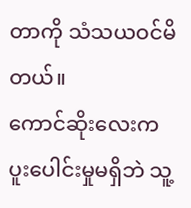တာကို သံသယဝင်မိတယ်။
ကောင်ဆိုးလေးက
ပူးပေါင်းမှုမရှိဘဲ သူ့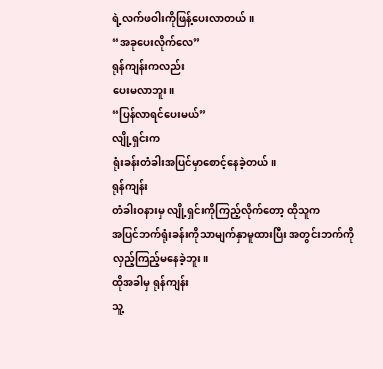ရဲ့လက်ဖဝါးကိုဖြန့်ပေးလာတယ်။
“အခုပေးလိုက်လေ”
ရုန်ကျန်းကလည်း
ပေးမလာဘူး။
“ပြန်လာရင်ပေးမယ်”
လျို့ရှင်းက
ရုံးခန်းတံခါးအပြင်မှာစောင့်နေခဲ့တယ်။
ရုန်ကျန်း
တံခါးဝနားမှ လျို့ရှင်းကိုကြည့်လိုက်တော့ ထိုသူက
အပြင်ဘက်ရုံးခန်းကိုသာမျက်နှာမူထားပြီး အတွင်းဘက်ကိုလှည့်ကြည့်မနေခဲ့ဘူး။
ထိုအခါမှ ရုန်ကျန်း
သူ့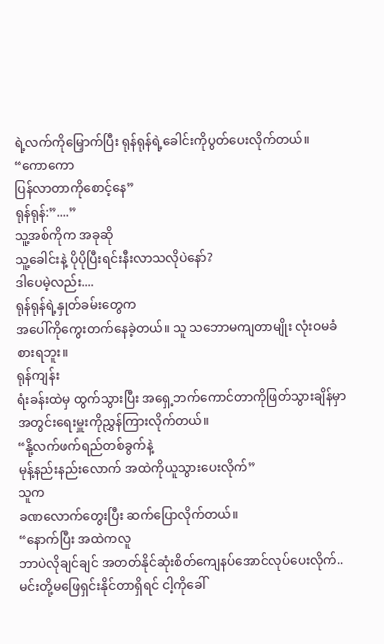ရဲ့လက်ကိုမြှောက်ပြီး ရုန်ရုန်ရဲ့ခေါင်းကိုပွတ်ပေးလိုက်တယ်။
“ကောကော
ပြန်လာတာကိုစောင့်နေ”
ရုန်ရုန်:”....”
သူ့အစ်ကိုက အခုဆို
သူ့ခေါင်းနဲ့ ပိုပိုပြီးရင်းနီးလာသလိုပဲနော်?
ဒါပေမဲ့လည်း....
ရုန်ရုန်ရဲ့နှုတ်ခမ်းတွေက
အပေါ်ကိုကွေးတက်နေခဲ့တယ်။ သူ သဘောမကျတာမျိုး လုံးဝမခံစားရဘူး။
ရုန်ကျန်း
ရံးခန်းထဲမှ ထွက်သွားပြီး အရှေ့ဘက်ကောင်တာကိုဖြတ်သွားချိန်မှာ
အတွင်းရေးမှူးကိုညွှန်ကြားလိုက်တယ်။
“နို့လက်ဖက်ရည်တစ်ခွက်နဲ့
မုန့်နည်းနည်းလောက် အထဲကိုယူသွားပေးလိုက်”
သူက
ခဏလောက်တွေးပြီး ဆက်ပြောလိုက်တယ်။
“နောက်ပြီး အထဲကလူ
ဘာပဲလိုချင်ချင် အတတ်နိုင်ဆုံးစိတ်ကျေနပ်အောင်လုပ်ပေးလိုက်..
မင်းတို့မဖြေရှင်းနိုင်တာရှိရင် ငါ့ကိုခေါ်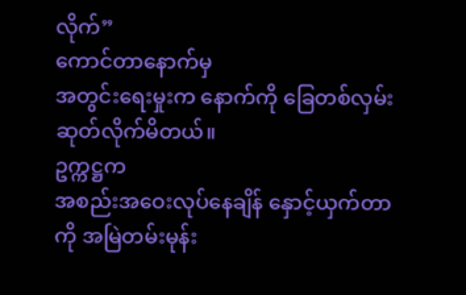လိုက်”
ကောင်တာနောက်မှ
အတွင်းရေးမှုးက နောက်ကို ခြေတစ်လှမ်းဆုတ်လိုက်မိတယ်။
ဥက္ကဋ္ဌက
အစည်းအဝေးလုပ်နေချိန် နှောင့်ယှက်တာကို အမြဲတမ်းမုန်း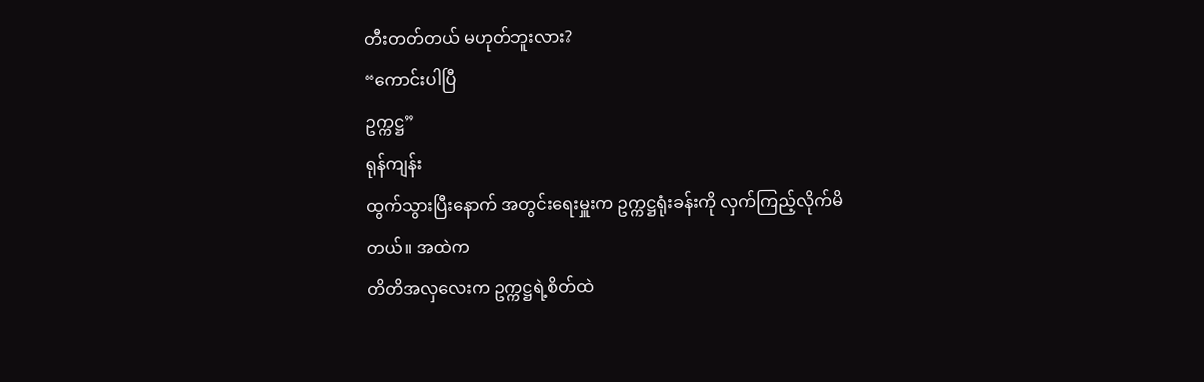တီးတတ်တယ် မဟုတ်ဘူးလား?
“ကောင်းပါပြီ
ဥက္ကဋ္ဌ”
ရုန်ကျန်း
ထွက်သွားပြီးနောက် အတွင်းရေးမှူးက ဥက္ကဋ္ဌရုံးခန်းကို လှက်ကြည့်လိုက်မိတယ်။ အထဲက
တိတိအလှလေးက ဥက္ကဋ္ဌရဲ့စိတ်ထဲ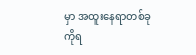မှာ အထူးနေရာတစ်ခုကိုရ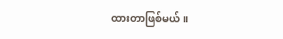ထားတာဖြစ်မယ်။